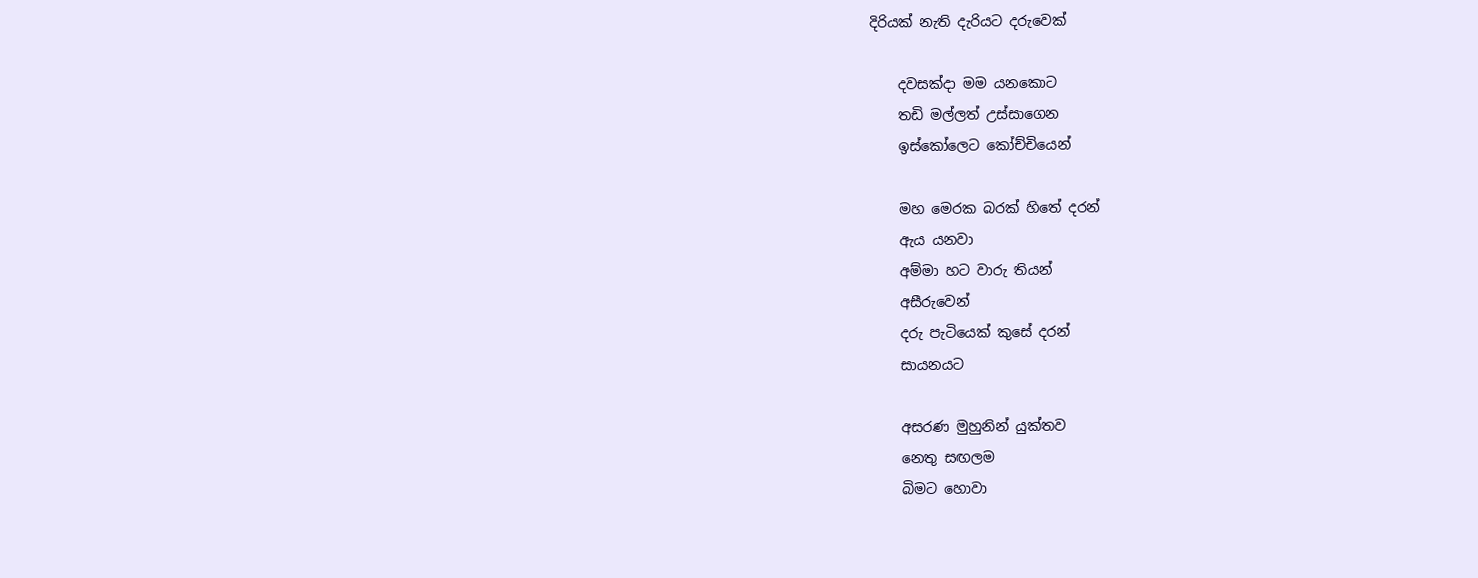දිරියක් නැති දැරියට දරුවෙක්

    දවසක්දා මම යනකොට
    තඩි මල්ලත් උස්සාගෙන
    ඉස්කෝලෙට කෝච්චියෙන්

    මහ මෙරක බරක් හිතේ දරන්
    ඇය යනවා
    අම්මා හට වාරු තියන්
    අසීරුවෙන්
    දරු පැටියෙක් කුසේ දරන්
    සායනයට

    අසරණ මුහුනින් යුක්තව
    නෙතු සඟලම
    බිමට හොවා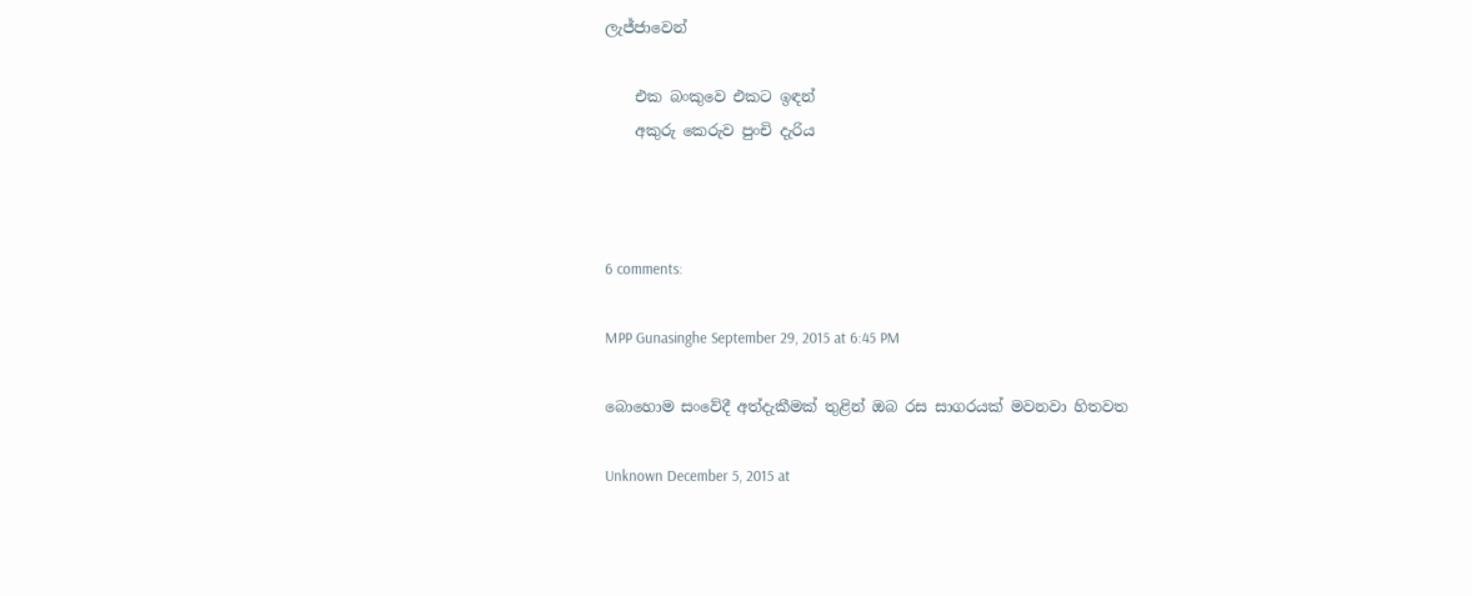ලැජ්ජාවෙන්

    එක බංකුවෙ එකට ඉඳන්
    අකුරු කෙරුව පුංචි දැරිය



6 comments:

MPP Gunasinghe September 29, 2015 at 6:45 PM

බොහොම සංවේදී අත්දැකීමක් තුළින් ඔබ රස සාගරයක් මවනවා හිතවත

Unknown December 5, 2015 at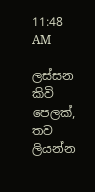11:48 AM

ලස්සන කිවි පෙලක්, තව ලියන්න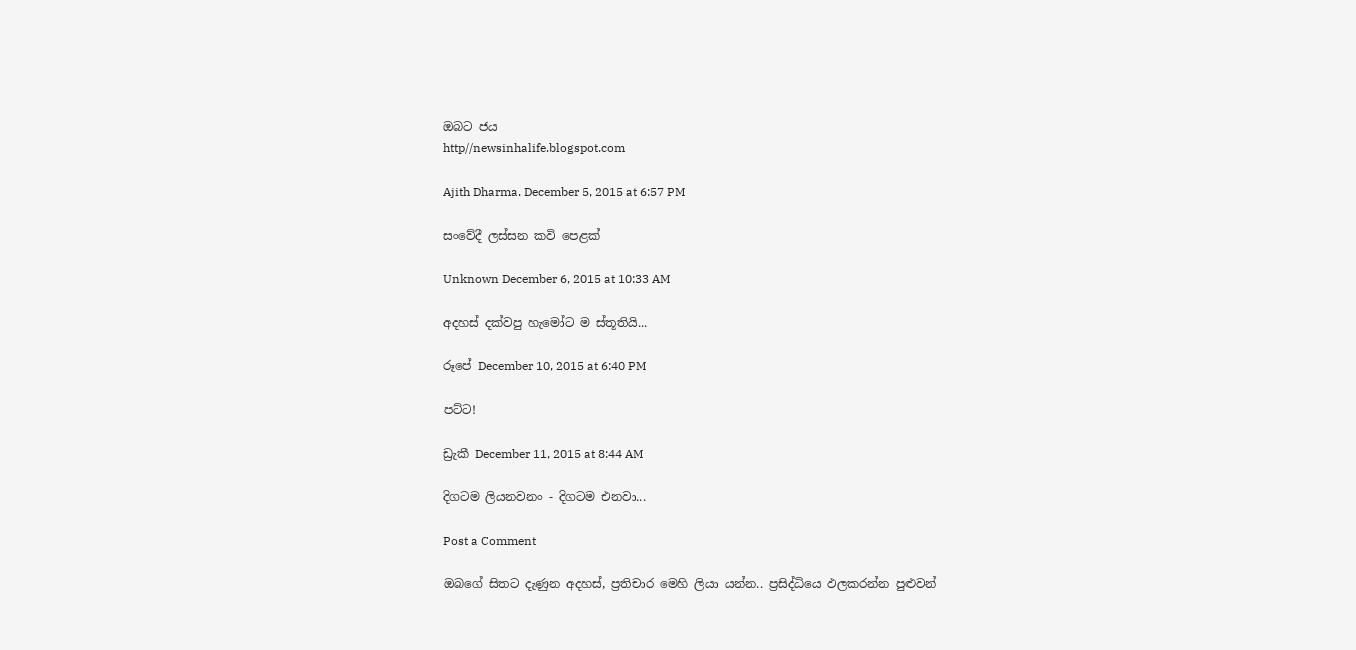ඔබට ජය
http//newsinhalife.blogspot.com

Ajith Dharma. December 5, 2015 at 6:57 PM

සංවේදී ලස්සන කවි පෙළක්

Unknown December 6, 2015 at 10:33 AM

අදහස් දක්වපු හැමෝට ම ස්තූතියි...

රූපේ December 10, 2015 at 6:40 PM

පට්ට!

ඩ්‍රැකී December 11, 2015 at 8:44 AM

දිගටම ලියනවනං - දිගටම එනවා...

Post a Comment

ඔබගේ සිතට දැණුන අදහස්, ප්‍රතිචාර මෙහි ලියා යන්න.. ප්‍රසිද්ධියෙ ඵලකරන්න පුළුවන්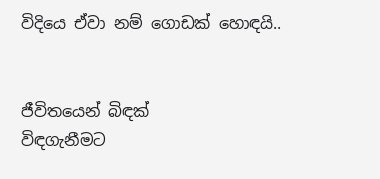විදියෙ ඒවා නම් ගොඩක් හොඳයි..


ජීවිතයෙන් බිඳක්
විඳගැනීමට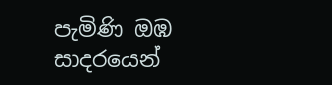පැමිණි ඔඹ
සාදරයෙන්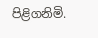පිළිගනිමි.